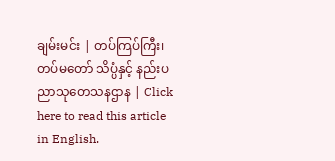ချမ်းမင်း | တပ်ကြပ်ကြီး၊ တပ်မတော် သိပ္ပံနှင့် နည်းပညာသုတေသနဌာန | Click here to read this article in English.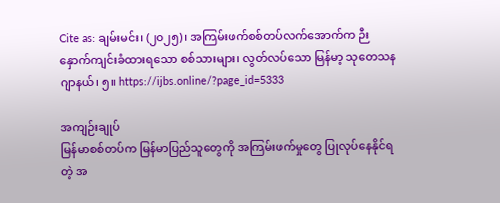Cite as: ချမ်းမင်း၊ (၂၀၂၅)၊ အကြမ်းဖက်စစ်တပ်လက်အောက်က ဉီးနှောက်ကျင်းခံထားရသော စစ်သားများ၊ လွတ်လပ်သော မြန်မာ့ သုတေသန ဂျာနယ်၊ ၅။ https://ijbs.online/?page_id=5333

အကျဉ်းချုပ်
မြန်မာစစ်တပ်က မြန်မာပြည်သူတွေကို အကြမ်းဖက်မှုတွေ ပြုလုပ်နေနိုင်ရတဲ့ အ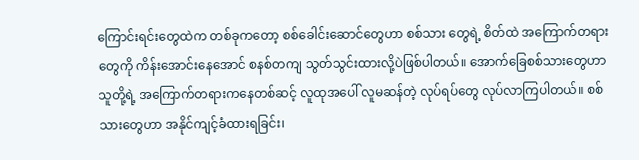ကြောင်းရင်းတွေထဲက တစ်ခုကတော့ စစ်ခေါင်းဆောင်တွေဟာ စစ်သား တွေရဲ့ စိတ်ထဲ အကြောက်တရားတွေကို ကိန်းအောင်းနေအောင် စနစ်တကျ သွတ်သွင်းထားလို့ပဲဖြစ်ပါတယ်။ အောက်ခြေစစ်သားတွေဟာ သူတို့ရဲ့ အကြောက်တရားကနေတစ်ဆင့် လူထုအပေါ် လူမဆန်တဲ့ လုပ်ရပ်တွေ လုပ်လာကြပါတယ်။ စစ်သားတွေဟာ အနိုင်ကျင့်ခံထားရခြင်း၊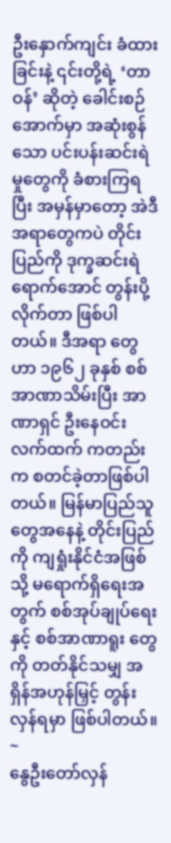ဦးနှောက်ကျင်း ခံထားခြင်းနဲ့ ၎င်းတို့ရဲ့ ‘တာဝန်’ ဆိုတဲ့ ခေါင်းစဉ်အောက်မှာ အဆုံးစွန်သော ပင်းပန်းဆင်းရဲမှုတွေကို ခံစားကြရပြီး အမှန်မှာတော့ အဲဒီအရာတွေကပဲ တိုင်းပြည်ကို ဒုက္ခဆင်းရဲရောက်အောင် တွန်းပို့လိုက်တာ ဖြစ်ပါတယ်။ ဒီအရာ တွေဟာ ၁၉၆၂ ခုနှစ် စစ်အာဏာသိမ်းပြီး အာဏာရှင် ဦးနေဝင်းလက်ထက် ကတည်းက စတင်ခဲ့တာဖြစ်ပါတယ်။ မြန်မာပြည်သူ တွေအနေနဲ့ တိုင်းပြည်ကို ကျရှုံးနိုင်ငံအဖြစ်သို့ မရောက်ရှိရေးအတွက် စစ်အုပ်ချုပ်ရေးနှင့် စစ်အာဏာရူး တွေကို တတ်နိုင်သမျှ အရှိန်အဟုန်မြှင့် တွန်းလှန်ရမှာ ဖြစ်ပါတယ်။
~
နွေဦးတော်လှန်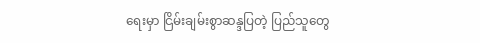ရေးမှာ ငြိမ်းချမ်းစွာဆန္ဒပြတဲ့ ပြည်သူတွေ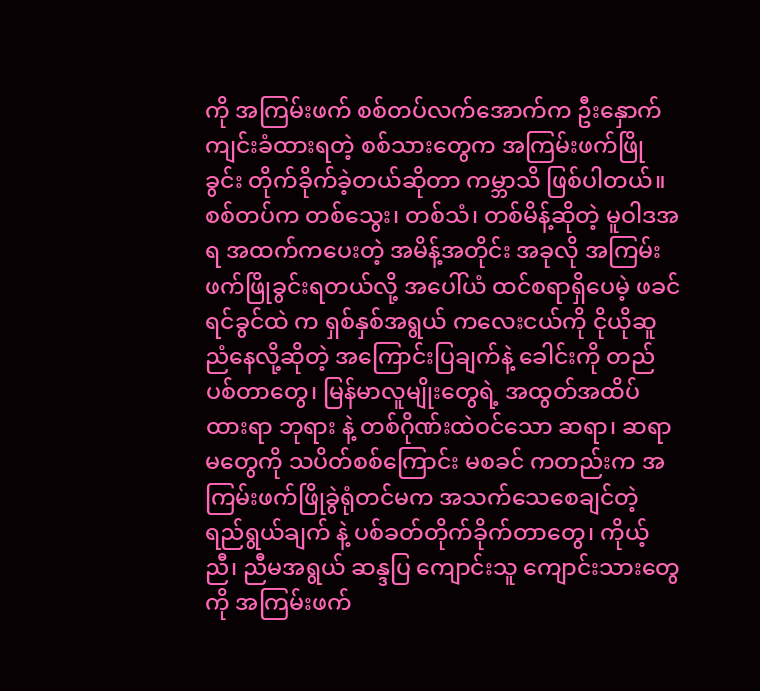ကို အကြမ်းဖက် စစ်တပ်လက်အောက်က ဦးနှောက်ကျင်းခံထားရတဲ့ စစ်သားတွေက အကြမ်းဖက်ဖြိုခွင်း တိုက်ခိုက်ခဲ့တယ်ဆိုတာ ကမ္ဘာသိ ဖြစ်ပါတယ်။ စစ်တပ်က တစ်သွေး၊ တစ်သံ၊ တစ်မိန့်ဆိုတဲ့ မူဝါဒအရ အထက်ကပေးတဲ့ အမိန့်အတိုင်း အခုလို အကြမ်းဖက်ဖြိုခွင်းရတယ်လို့ အပေါ်ယံ ထင်စရာရှိပေမဲ့ ဖခင်ရင်ခွင်ထဲ က ရှစ်နှစ်အရွယ် ကလေးငယ်ကို ငိုယိုဆူညံနေလို့ဆိုတဲ့ အကြောင်းပြချက်နဲ့ ခေါင်းကို တည်ပစ်တာတွေ၊ မြန်မာလူမျိုးတွေရဲ့ အထွတ်အထိပ်ထားရာ ဘုရား နဲ့ တစ်ဂိုဏ်းထဲဝင်သော ဆရာ၊ ဆရာမတွေကို သပိတ်စစ်ကြောင်း မစခင် ကတည်းက အကြမ်းဖက်ဖြိုခွဲရုံတင်မက အသက်သေစေချင်တဲ့ ရည်ရွယ်ချက် နဲ့ ပစ်ခတ်တိုက်ခိုက်တာတွေ၊ ကိုယ့် ညီ၊ ညီမအရွယ် ဆန္ဒပြ ကျောင်းသူ ကျောင်းသားတွေကို အကြမ်းဖက်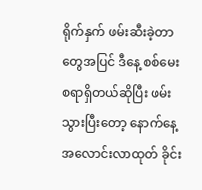ရိုက်နှက် ဖမ်းဆီးခဲ့တာတွေအပြင် ဒီနေ့ စစ်မေးစရာရှိတယ်ဆိုပြီး ဖမ်းသွားပြီးတော့ နောက်နေ့ အလောင်းလာထုတ် ခိုင်း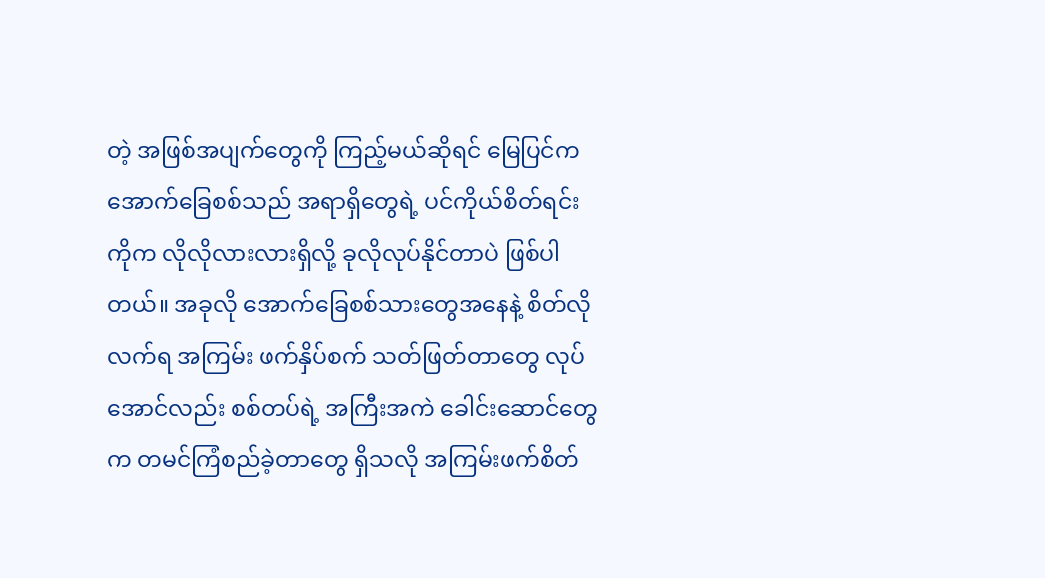တဲ့ အဖြစ်အပျက်တွေကို ကြည့်မယ်ဆိုရင် မြေပြင်က အောက်ခြေစစ်သည် အရာရှိတွေရဲ့ ပင်ကိုယ်စိတ်ရင်းကိုက လိုလိုလားလားရှိလို့ ခုလိုလုပ်နိုင်တာပဲ ဖြစ်ပါတယ်။ အခုလို အောက်ခြေစစ်သားတွေအနေနဲ့ စိတ်လိုလက်ရ အကြမ်း ဖက်နှိပ်စက် သတ်ဖြတ်တာတွေ လုပ်အောင်လည်း စစ်တပ်ရဲ့ အကြီးအကဲ ခေါင်းဆောင်တွေက တမင်ကြံစည်ခဲ့တာတွေ ရှိသလို အကြမ်းဖက်စိတ်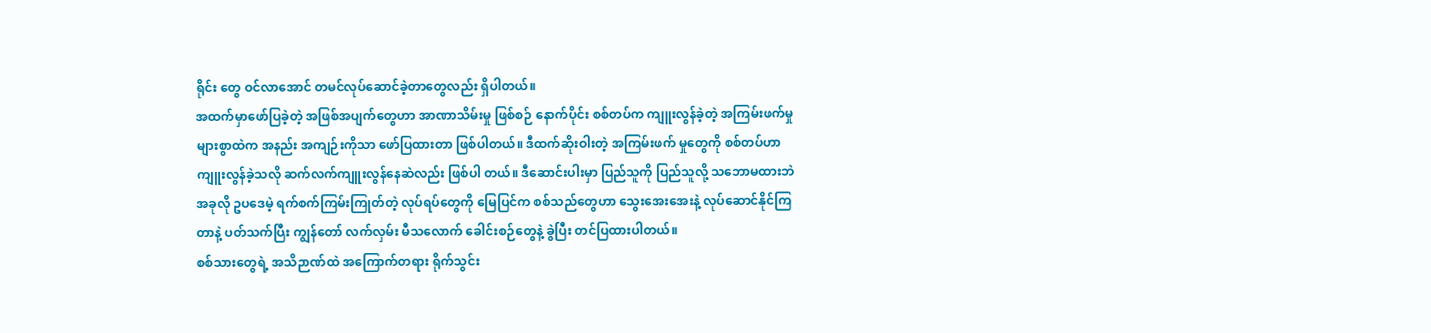ရိုင်း တွေ ဝင်လာအောင် တမင်လုပ်ဆောင်ခဲ့တာတွေလည်း ရှိပါတယ်။
အထက်မှာဖော်ပြခဲ့တဲ့ အဖြစ်အပျက်တွေဟာ အာဏာသိမ်းမှု ဖြစ်စဉ် နောက်ပိုင်း စစ်တပ်က ကျူးလွန်ခဲ့တဲ့ အကြမ်းဖက်မှုများစွာထဲက အနည်း အကျဉ်းကိုသာ ဖော်ပြထားတာ ဖြစ်ပါတယ်။ ဒီထက်ဆိုးဝါးတဲ့ အကြမ်းဖက် မှုတွေကို စစ်တပ်ဟာ ကျူးလွန်ခဲ့သလို ဆက်လက်ကျူးလွန်နေဆဲလည်း ဖြစ်ပါ တယ်။ ဒီဆောင်းပါးမှာ ပြည်သူကို ပြည်သူလို့ သဘောမထားဘဲ အခုလို ဥပဒေမဲ့ ရက်စက်ကြမ်းကြုတ်တဲ့ လုပ်ရပ်တွေကို မြေပြင်က စစ်သည်တွေဟာ သွေးအေးအေးနဲ့ လုပ်ဆောင်နိုင်ကြတာနဲ့ ပတ်သက်ပြီး ကျွန်တော် လက်လှမ်း မီသလောက် ခေါင်းစဉ်တွေနဲ့ ခွဲပြီး တင်ပြထားပါတယ်။
စစ်သားတွေရဲ့ အသိဉာဏ်ထဲ အကြောက်တရား ရိုက်သွင်း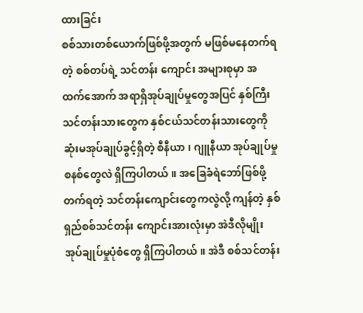ထားခြင်း
စစ်သားတစ်ယောက်ဖြစ်ဖို့အတွက် မဖြစ်မနေတက်ရတဲ့ စစ်တပ်ရဲ့ သင်တန်း ကျောင်း အများစုမှာ အထက်အောက် အရာရှိအုပ်ချုပ်မှုတွေအပြင် နှစ်ကြီး သင်တန်းသားတွေက နှစ်ငယ်သင်တန်းသားတွေကို ဆုံးမအုပ်ချုပ်ခွင့်ရှိတဲ့ စီနီယာ၊ ဂျူနီယာ အုပ်ချုပ်မှုစနစ်တွေလဲ ရှိကြပါတယ်။ အခြေခံရဲဘော်ဖြစ်ဖို့ တက်ရတဲ့ သင်တန်းကျောင်းတွေကလွဲလို့ ကျန်တဲ့ နှစ်ရှည်စစ်သင်တန်း ကျောင်းအားလုံးမှာ အဲဒီလိုမျိုး အုပ်ချုပ်မှုပုံစံတွေ ရှိကြပါတယ်။ အဲဒီ စစ်သင်တန်း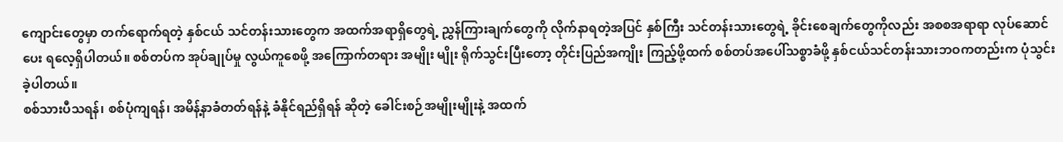ကျောင်းတွေမှာ တက်ရောက်ရတဲ့ နှစ်ငယ် သင်တန်းသားတွေက အထက်အရာရှိတွေရဲ့ ညွှန်ကြားချက်တွေကို လိုက်နာရတဲ့အပြင် နှစ်ကြီး သင်တန်းသားတွေရဲ့ ခိုင်းစေချက်တွေကိုလည်း အစစအရာရာ လုပ်ဆောင်ပေး ရလေ့ရှိပါတယ်။ စစ်တပ်က အုပ်ချုပ်မှု လွယ်ကူစေဖို့ အကြောက်တရား အမျိုး မျိုး ရိုက်သွင်းပြီးတော့ တိုင်းပြည်အကျိုး ကြည့်ဖို့ထက် စစ်တပ်အပေါ်သစ္စာခံဖို့ နှစ်ငယ်သင်တန်းသားဘဝကတည်းက ပုံသွင်းခဲ့ပါတယ်။
စစ်သားပီသရန်၊ စစ်ပုံကျရန်၊ အမိန့်နာခံတတ်ရန်နဲ့ ခံနိုင်ရည်ရှိရန် ဆိုတဲ့ ခေါင်းစဉ်အမျိုးမျိုးနဲ့ အထက်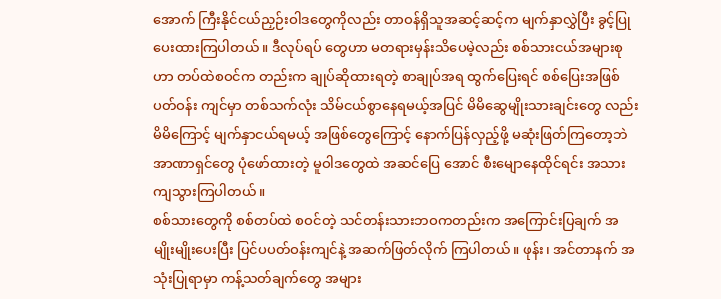အောက် ကြီးနိုင်ငယ်ညှဉ်းဝါဒတွေကိုလည်း တာဝန်ရှိသူအဆင့်ဆင့်က မျက်နှာလွှဲပြီး ခွင့်ပြုပေးထားကြပါတယ်။ ဒီလုပ်ရပ် တွေဟာ မတရားမှန်းသိပေမဲ့လည်း စစ်သားငယ်အများစုဟာ တပ်ထဲစဝင်က တည်းက ချုပ်ဆိုထားရတဲ့ စာချုပ်အရ ထွက်ပြေးရင် စစ်ပြေးအဖြစ် ပတ်ဝန်း ကျင်မှာ တစ်သက်လုံး သိမ်ငယ်စွာနေရမယ့်အပြင် မိမိဆွေမျိုးသားချင်းတွေ လည်း မိမိကြောင့် မျက်နှာငယ်ရမယ့် အဖြစ်တွေကြောင့် နောက်ပြန်လှည့်ဖို့ မဆုံးဖြတ်ကြတော့ဘဲ အာဏာရှင်တွေ ပုံဖော်ထားတဲ့ မူဝါဒတွေထဲ အဆင်ပြေ အောင် စီးမျောနေထိုင်ရင်း အသားကျသွားကြပါတယ်။
စစ်သားတွေကို စစ်တပ်ထဲ စဝင်တဲ့ သင်တန်းသားဘဝကတည်းက အကြောင်းပြချက် အမျိုးမျိုးပေးပြီး ပြင်ပပတ်ဝန်းကျင်နဲ့ အဆက်ဖြတ်လိုက် ကြပါတယ်။ ဖုန်း၊ အင်တာနက် အသုံးပြုရာမှာ ကန့်သတ်ချက်တွေ အများ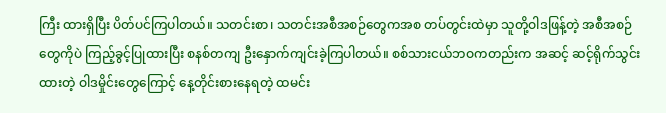ကြီး ထားရှိပြီး ပိတ်ပင်ကြပါတယ်။ သတင်းစာ၊ သတင်းအစီအစဉ်တွေကအစ တပ်တွင်းထဲမှာ သူတို့ဝါဒဖြန့်တဲ့ အစီအစဉ်တွေကိုပဲ ကြည့်ခွင့်ပြုထားပြီး စနစ်တကျ ဦးနှောက်ကျင်းခဲ့ကြပါတယ်။ စစ်သားငယ်ဘဝကတည်းက အဆင့် ဆင့်ရိုက်သွင်းထားတဲ့ ဝါဒမှိုင်းတွေကြောင့် နေ့တိုင်းစားနေရတဲ့ ထမင်း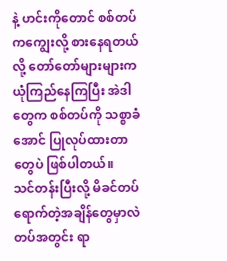နဲ့ ဟင်းကိုတောင် စစ်တပ်ကကျွေးလို့ စားနေရတယ်လို့ တော်တော်များများက ယုံကြည်နေကြပြီး အဲဒါတွေက စစ်တပ်ကို သစ္စာခံအောင် ပြုလုပ်ထားတာ တွေပဲ ဖြစ်ပါတယ်။
သင်တန်းပြီးလို့ မိခင်တပ်ရောက်တဲ့အချိန်တွေမှာလဲ တပ်အတွင်း ရာ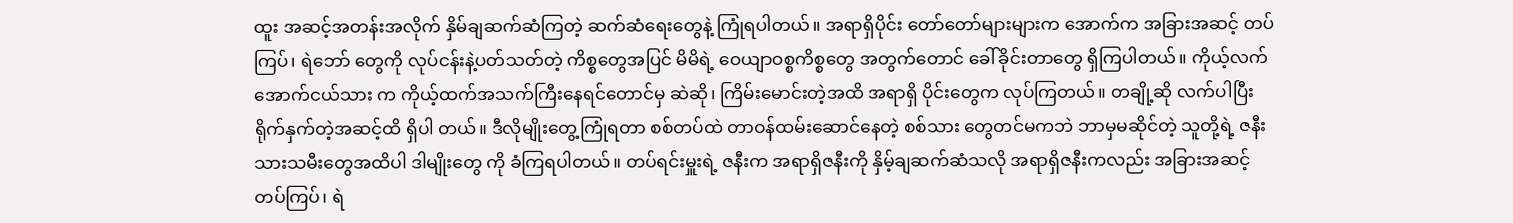ထူး အဆင့်အတန်းအလိုက် နှိမ်ချဆက်ဆံကြတဲ့ ဆက်ဆံရေးတွေနဲ့ ကြုံရပါတယ်။ အရာရှိပိုင်း တော်တော်များများက အောက်က အခြားအဆင့် တပ်ကြပ်၊ ရဲဘော် တွေကို လုပ်ငန်းနဲ့ပတ်သတ်တဲ့ ကိစ္စတွေအပြင် မိမိရဲ့ ဝေယျာဝစ္စကိစ္စတွေ အတွက်တောင် ခေါ်ခိုင်းတာတွေ ရှိကြပါတယ်။ ကိုယ့်လက်အောက်ငယ်သား က ကိုယ့်ထက်အသက်ကြီးနေရင်တောင်မှ ဆဲဆို၊ ကြိမ်းမောင်းတဲ့အထိ အရာရှိ ပိုင်းတွေက လုပ်ကြတယ်။ တချို့ဆို လက်ပါပြီး ရိုက်နှက်တဲ့အဆင့်ထိ ရှိပါ တယ်။ ဒီလိုမျိုးတွေ့ကြုံရတာ စစ်တပ်ထဲ တာဝန်ထမ်းဆောင်နေတဲ့ စစ်သား တွေတင်မကဘဲ ဘာမှမဆိုင်တဲ့ သူတို့ရဲ့ ဇနီးသားသမီးတွေအထိပါ ဒါမျိုးတွေ ကို ခံကြရပါတယ်။ တပ်ရင်းမှူးရဲ့ ဇနီးက အရာရှိဇနီးကို နှိမ့်ချဆက်ဆံသလို အရာရှိဇနီးကလည်း အခြားအဆင့် တပ်ကြပ်၊ ရဲ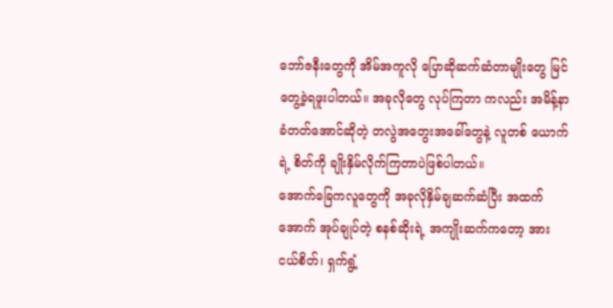ဘော်ဇနီးတွေကို အိမ်အကူလို ပြောဆိုဆက်ဆံတာမျိုးတွေ မြင်တွေ့ခဲ့ရဖူးပါတယ်။ အခုလိုတွေ လုပ်ကြတာ ကလည်း အမိန့်နာခံတတ်အောင်ဆိုတဲ့ တလွဲအတွေးအခေါ်တွေနဲ့ လူတစ် ယောက်ရဲ့ စိတ်ကို ချိုးနှိမ်လိုက်ကြတာပဲဖြစ်ပါတယ်။
အောက်ခြေကလူတွေကို အခုလိုနှိမ်ချဆက်ဆံပြီး အထက်အောက် အုပ်ချုပ်တဲ့ စနစ်ဆိုးရဲ့ အကျိုးဆက်ကတော့ အားငယ်စိတ်၊ ရှက်ရွံ့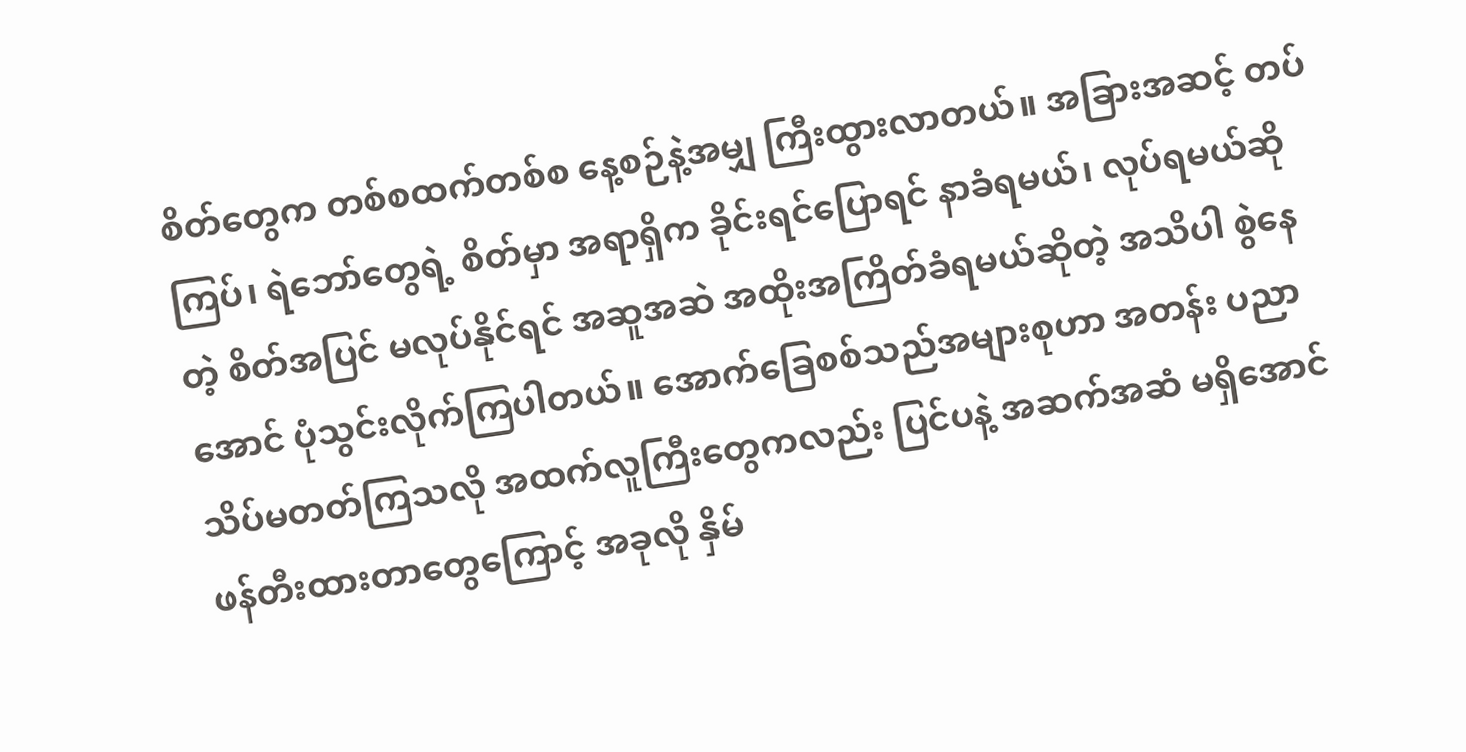စိတ်တွေက တစ်စထက်တစ်စ နေ့စဉ်နဲ့အမျှ ကြီးထွားလာတယ်။ အခြားအဆင့် တပ်ကြပ်၊ ရဲဘော်တွေရဲ့ စိတ်မှာ အရာရှိက ခိုင်းရင်ပြောရင် နာခံရမယ်၊ လုပ်ရမယ်ဆိုတဲ့ စိတ်အပြင် မလုပ်နိုင်ရင် အဆူအဆဲ အထိုးအကြိတ်ခံရမယ်ဆိုတဲ့ အသိပါ စွဲနေ အောင် ပုံသွင်းလိုက်ကြပါတယ်။ အောက်ခြေစစ်သည်အများစုဟာ အတန်း ပညာ သိပ်မတတ်ကြသလို အထက်လူကြီးတွေကလည်း ပြင်ပနဲ့ အဆက်အဆံ မရှိအောင် ဖန်တီးထားတာတွေကြောင့် အခုလို နှိမ်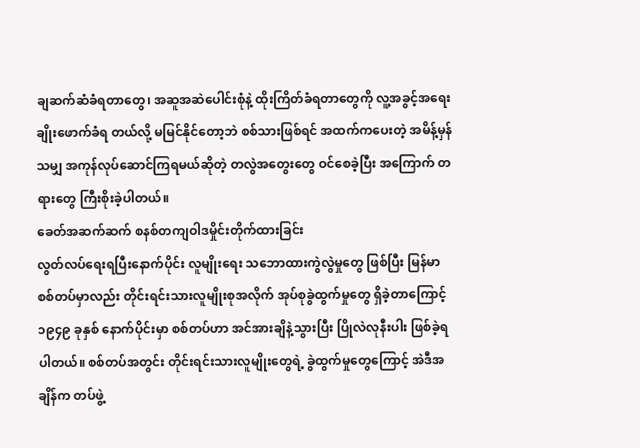ချဆက်ဆံခံရတာတွေ၊ အဆူအဆဲပေါင်းစုံနဲ့ ထိုးကြိတ်ခံရတာတွေကို လူ့အခွင့်အရေးချိုးဖောက်ခံရ တယ်လို့ မမြင်နိုင်တော့ဘဲ စစ်သားဖြစ်ရင် အထက်ကပေးတဲ့ အမိန့်မှန်သမျှ အကုန်လုပ်ဆောင်ကြရမယ်ဆိုတဲ့ တလွဲအတွေးတွေ ဝင်စေခဲ့ပြီး အကြောက် တရားတွေ ကြီးစိုးခဲ့ပါတယ်။
ခေတ်အဆက်ဆက် စနစ်တကျဝါဒမှိုင်းတိုက်ထားခြင်း
လွတ်လပ်ရေးရပြီးနောက်ပိုင်း လူမျိုးရေး သဘောထားကွဲလွဲမှုတွေ ဖြစ်ပြီး မြန်မာစစ်တပ်မှာလည်း တိုင်းရင်းသားလူမျိုးစုအလိုက် အုပ်စုခွဲထွက်မှုတွေ ရှိခဲ့တာကြောင့် ၁၉၄၉ ခုနှစ် နောက်ပိုင်းမှာ စစ်တပ်ဟာ အင်အားချိနဲ့သွားပြီး ပြိုလဲလုနီးပါး ဖြစ်ခဲ့ရပါတယ်။ စစ်တပ်အတွင်း တိုင်းရင်းသားလူမျိုးတွေရဲ့ ခွဲထွက်မှုတွေကြောင့် အဲဒီအချိန်က တပ်ဖွဲ့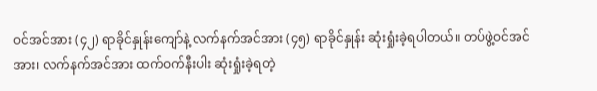ဝင်အင်အား (၄၂) ရာခိုင်နှုန်းကျော်နဲ့ လက်နက်အင်အား (၄၅) ရာခိုင်နှုန်း ဆုံးရှုံးခဲ့ရပါတယ်။ တပ်ဖွဲ့ဝင်အင်အား၊ လက်နက်အင်အား ထက်ဝက်နီးပါး ဆုံးရှုံးခဲ့ရတဲ့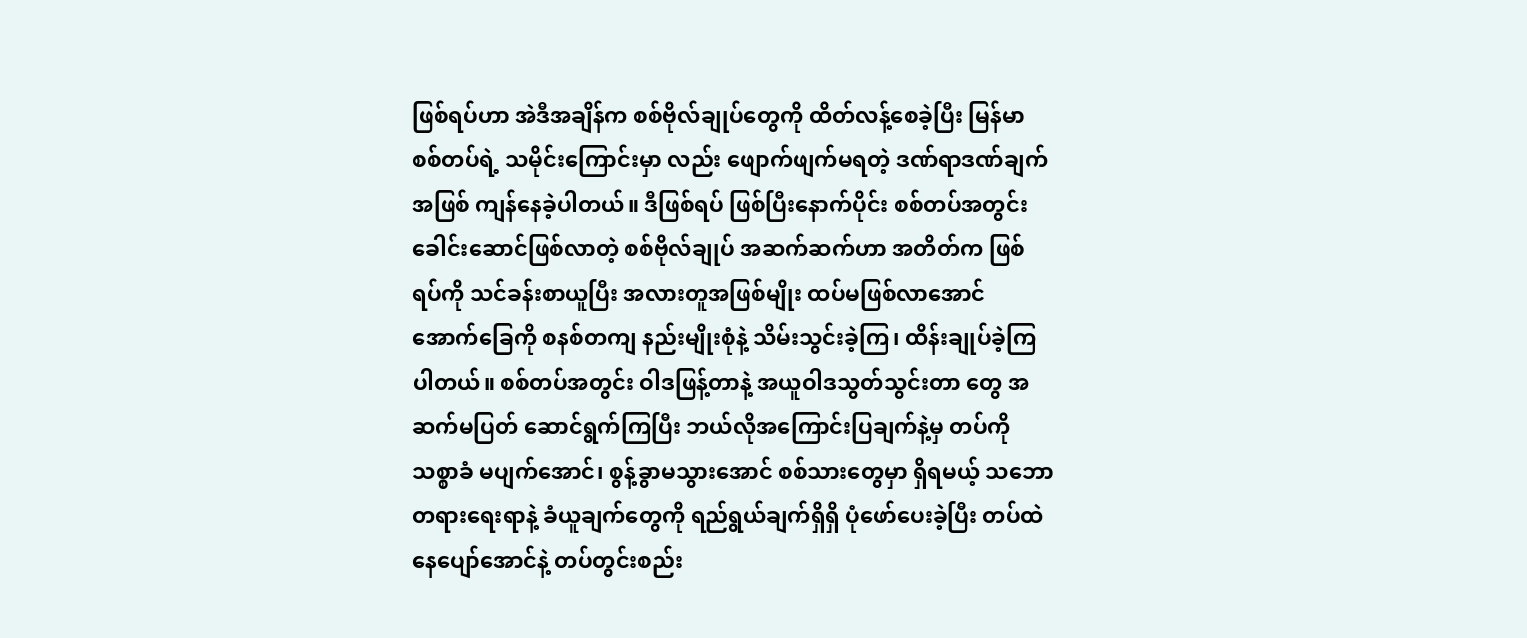ဖြစ်ရပ်ဟာ အဲဒီအချိန်က စစ်ဗိုလ်ချုပ်တွေကို ထိတ်လန့်စေခဲ့ပြီး မြန်မာစစ်တပ်ရဲ့ သမိုင်းကြောင်းမှာ လည်း ဖျောက်ဖျက်မရတဲ့ ဒဏ်ရာဒဏ်ချက်အဖြစ် ကျန်နေခဲ့ပါတယ်။ ဒီဖြစ်ရပ် ဖြစ်ပြီးနောက်ပိုင်း စစ်တပ်အတွင်း ခေါင်းဆောင်ဖြစ်လာတဲ့ စစ်ဗိုလ်ချုပ် အဆက်ဆက်ဟာ အတိတ်က ဖြစ်ရပ်ကို သင်ခန်းစာယူပြီး အလားတူအဖြစ်မျိုး ထပ်မဖြစ်လာအောင် အောက်ခြေကို စနစ်တကျ နည်းမျိုးစုံနဲ့ သိမ်းသွင်းခဲ့ကြ၊ ထိန်းချုပ်ခဲ့ကြပါတယ်။ စစ်တပ်အတွင်း ဝါဒဖြန့်တာနဲ့ အယူဝါဒသွတ်သွင်းတာ တွေ အဆက်မပြတ် ဆောင်ရွက်ကြပြီး ဘယ်လိုအကြောင်းပြချက်နဲ့မှ တပ်ကို သစ္စာခံ မပျက်အောင်၊ စွန့်ခွာမသွားအောင် စစ်သားတွေမှာ ရှိရမယ့် သဘော တရားရေးရာနဲ့ ခံယူချက်တွေကို ရည်ရွယ်ချက်ရှိရှိ ပုံဖော်ပေးခဲ့ပြီး တပ်ထဲ နေပျော်အောင်နဲ့ တပ်တွင်းစည်း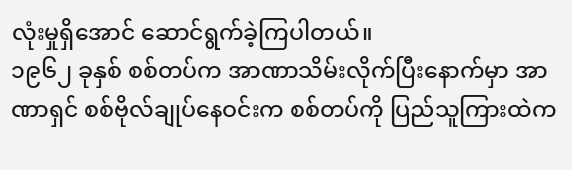လုံးမှုရှိအောင် ဆောင်ရွက်ခဲ့ကြပါတယ်။
၁၉၆၂ ခုနှစ် စစ်တပ်က အာဏာသိမ်းလိုက်ပြီးနောက်မှာ အာဏာရှင် စစ်ဗိုလ်ချုပ်နေဝင်းက စစ်တပ်ကို ပြည်သူကြားထဲက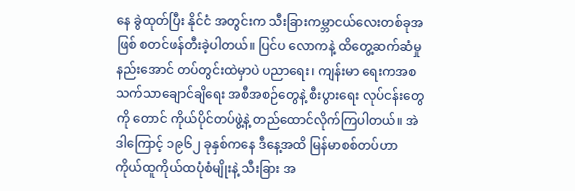နေ ခွဲထုတ်ပြီး နိုင်ငံ အတွင်းက သီးခြားကမ္ဘာငယ်လေးတစ်ခုအဖြစ် စတင်ဖန်တီးခဲ့ပါတယ်။ ပြင်ပ လောကနဲ့ ထိတွေ့ဆက်ဆံမှုနည်းအောင် တပ်တွင်းထဲမှာပဲ ပညာရေး၊ ကျန်းမာ ရေးကအစ သက်သာချောင်ချိရေး အစီအစဉ်တွေနဲ့ စီးပွားရေး လုပ်ငန်းတွေကို တောင် ကိုယ်ပိုင်တပ်ဖွဲ့နဲ့ တည်ထောင်လိုက်ကြပါတယ်။ အဲဒါကြောင့် ၁၉၆၂ ခုနှစ်ကနေ ဒီနေ့အထိ မြန်မာစစ်တပ်ဟာ ကိုယ်ထူကိုယ်ထပုံစံမျိုးနဲ့ သီးခြား အ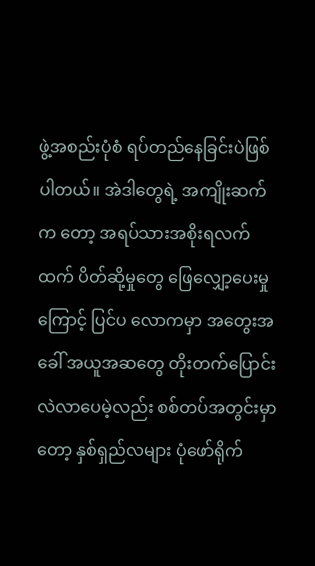ဖွဲ့အစည်းပုံစံ ရပ်တည်နေခြင်းပဲဖြစ်ပါတယ်။ အဲဒါတွေရဲ့ အကျိုးဆက်က တော့ အရပ်သားအစိုးရလက်ထက် ပိတ်ဆို့မှုတွေ ဖြေလျှော့ပေးမှုကြောင့် ပြင်ပ လောကမှာ အတွေးအခေါ် အယူအဆတွေ တိုးတက်ပြောင်းလဲလာပေမဲ့လည်း စစ်တပ်အတွင်းမှာတော့ နှစ်ရှည်လများ ပုံဖော်ရိုက်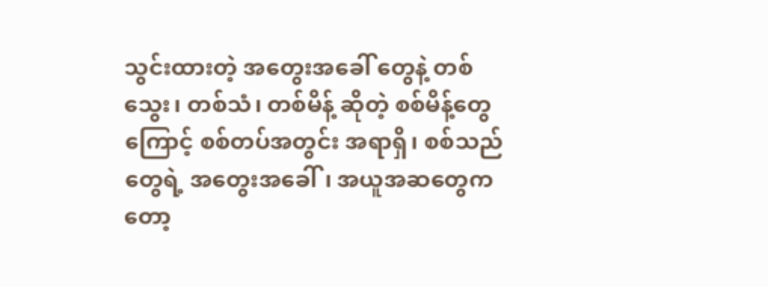သွင်းထားတဲ့ အတွေးအခေါ် တွေနဲ့ တစ်သွေး၊ တစ်သံ၊ တစ်မိန့် ဆိုတဲ့ စစ်မိန့်တွေကြောင့် စစ်တပ်အတွင်း အရာရှိ၊ စစ်သည်တွေရဲ့ အတွေးအခေါ်၊ အယူအဆတွေကတော့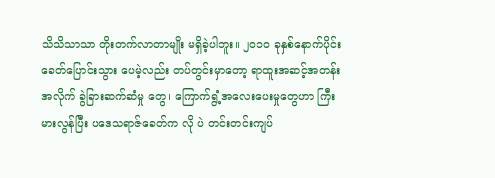သိသိသာသာ တိုးတက်လာတာမျိုး မရှိခဲ့ပါဘူး။ ၂၀၁၀ ခုနှစ်နောက်ပိုင်း ခေတ်ပြောင်းသွား ပေမဲ့လည်း တပ်တွင်းမှာတော့ ရာထူးအဆင့်အတန်းအလိုက် ခွဲခြားဆက်ဆံမှု တွေ၊ ကြောက်ရွံ့အလေးပေးမှုတွေဟာ ကြီးမားလွန်ပြီး ပဒေသရာဇ်ခေတ်က လို ပဲ တင်းတင်းကျပ်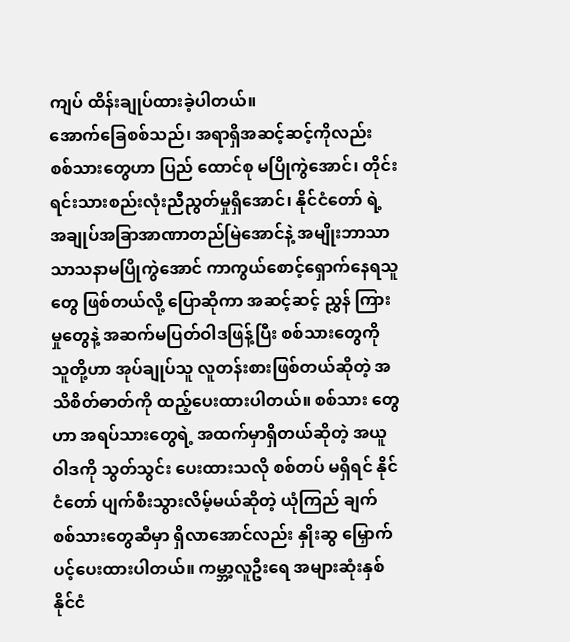ကျပ် ထိန်းချုပ်ထားခဲ့ပါတယ်။
အောက်ခြေစစ်သည်၊ အရာရှိအဆင့်ဆင့်ကိုလည်း စစ်သားတွေဟာ ပြည် ထောင်စု မပြိုကွဲအောင်၊ တိုင်းရင်းသားစည်းလုံးညီညွတ်မှုရှိအောင်၊ နိုင်ငံတော် ရဲ့ အချုပ်အခြာအာဏာတည်မြဲအောင်နဲ့ အမျိုးဘာသာသာသနာမပြိုကွဲအောင် ကာကွယ်စောင့်ရှောက်နေရသူတွေ ဖြစ်တယ်လို့ ပြောဆိုကာ အဆင့်ဆင့် ညွှန် ကြားမှုတွေနဲ့ အဆက်မပြတ်ဝါဒဖြန့်ပြီး စစ်သားတွေကို သူတို့ဟာ အုပ်ချုပ်သူ လူတန်းစားဖြစ်တယ်ဆိုတဲ့ အသိစိတ်ဓာတ်ကို ထည့်ပေးထားပါတယ်။ စစ်သား တွေဟာ အရပ်သားတွေရဲ့ အထက်မှာရှိတယ်ဆိုတဲ့ အယူဝါဒကို သွတ်သွင်း ပေးထားသလို စစ်တပ် မရှိရင် နိုင်ငံတော် ပျက်စီးသွားလိမ့်မယ်ဆိုတဲ့ ယုံကြည် ချက် စစ်သားတွေဆီမှာ ရှိလာအောင်လည်း နှိုးဆွ မြှောက်ပင့်ပေးထားပါတယ်။ ကမ္ဘာ့လူဦးရေ အများဆုံးနှစ်နိုင်ငံ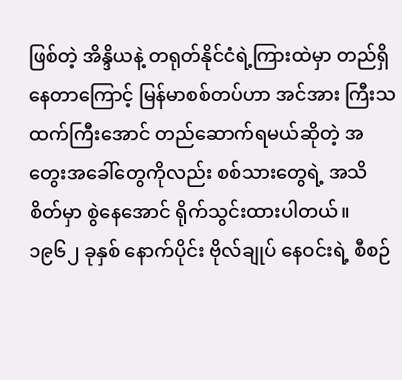ဖြစ်တဲ့ အိန္ဒိယနဲ့ တရုတ်နိုင်ငံရဲ့ကြားထဲမှာ တည်ရှိနေတာကြောင့် မြန်မာစစ်တပ်ဟာ အင်အား ကြီးသထက်ကြီးအောင် တည်ဆောက်ရမယ်ဆိုတဲ့ အတွေးအခေါ်တွေကိုလည်း စစ်သားတွေရဲ့ အသိ စိတ်မှာ စွဲနေအောင် ရိုက်သွင်းထားပါတယ်။ ၁၉၆၂ ခုနှစ် နောက်ပိုင်း ဗိုလ်ချုပ် နေဝင်းရဲ့ စီစဉ်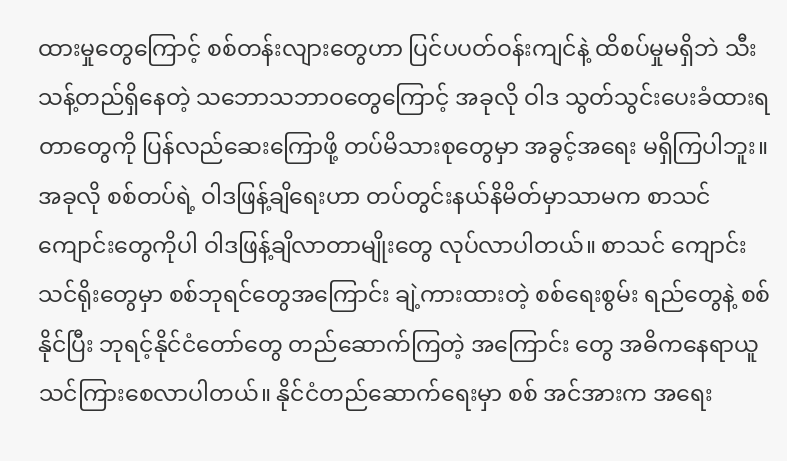ထားမှုတွေကြောင့် စစ်တန်းလျားတွေဟာ ပြင်ပပတ်ဝန်းကျင်နဲ့ ထိစပ်မှုမရှိဘဲ သီးသန့်တည်ရှိနေတဲ့ သဘောသဘာဝတွေကြောင့် အခုလို ဝါဒ သွတ်သွင်းပေးခံထားရတာတွေကို ပြန်လည်ဆေးကြောဖို့ တပ်မိသားစုတွေမှာ အခွင့်အရေး မရှိကြပါဘူး။
အခုလို စစ်တပ်ရဲ့ ဝါဒဖြန့်ချိရေးဟာ တပ်တွင်းနယ်နိမိတ်မှာသာမက စာသင်ကျောင်းတွေကိုပါ ဝါဒဖြန့်ချိလာတာမျိုးတွေ လုပ်လာပါတယ်။ စာသင် ကျောင်း သင်ရိုးတွေမှာ စစ်ဘုရင်တွေအကြောင်း ချဲ့ကားထားတဲ့ စစ်ရေးစွမ်း ရည်တွေနဲ့ စစ်နိုင်ပြီး ဘုရင့်နိုင်ငံတော်တွေ တည်ဆောက်ကြတဲ့ အကြောင်း တွေ အဓိကနေရာယူ သင်ကြားစေလာပါတယ်။ နိုင်ငံတည်ဆောက်ရေးမှာ စစ် အင်အားက အရေး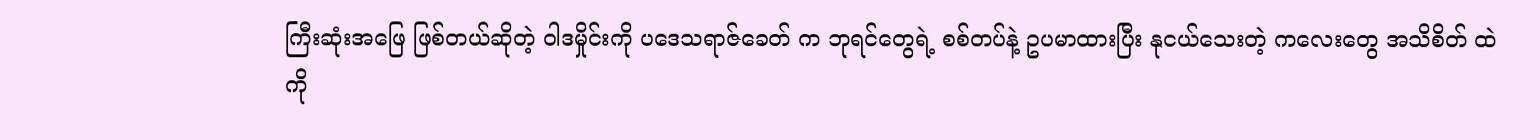ကြီးဆုံးအဖြေ ဖြစ်တယ်ဆိုတဲ့ ဝါဒမှိုင်းကို ပဒေသရာဇ်ခေတ် က ဘုရင်တွေရဲ့ စစ်တပ်နဲ့ ဥပမာထားပြီး နုငယ်သေးတဲ့ ကလေးတွေ အသိစိတ် ထဲကို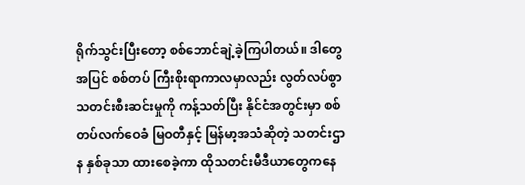ရိုက်သွင်းပြီးတော့ စစ်ဘောင်ချဲ့ခဲ့ကြပါတယ်။ ဒါတွေအပြင် စစ်တပ် ကြီးစိုးရာကာလမှာလည်း လွတ်လပ်စွာ သတင်းစီးဆင်းမှုကို ကန့်သတ်ပြီး နိုင်ငံအတွင်းမှာ စစ်တပ်လက်ဝေခံ မြဝတီနှင့် မြန်မာ့အသံဆိုတဲ့ သတင်းဌာန နှစ်ခုသာ ထားစေခဲ့ကာ ထိုသတင်းမီဒီယာတွေကနေ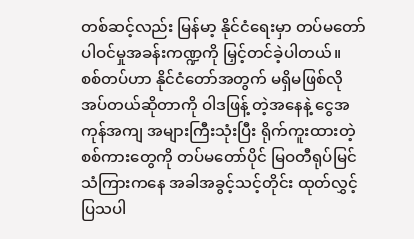တစ်ဆင့်လည်း မြန်မာ့ နိုင်ငံရေးမှာ တပ်မတော်ပါဝင်မှုအခန်းကဏ္ဍကို မြှင့်တင်ခဲ့ပါတယ်။
စစ်တပ်ဟာ နိုင်ငံတော်အတွက် မရှိမဖြစ်လိုအပ်တယ်ဆိုတာကို ဝါဒဖြန့် တဲ့အနေနဲ့ ငွေအကုန်အကျ အများကြီးသုံးပြီး ရိုက်ကူးထားတဲ့ စစ်ကားတွေကို တပ်မတော်ပိုင် မြဝတီရုပ်မြင်သံကြားကနေ အခါအခွင့်သင့်တိုင်း ထုတ်လွှင့် ပြသပါ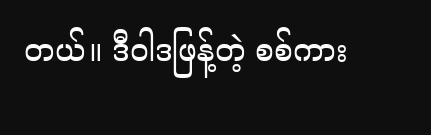တယ်။ ဒီဝါဒဖြန့်တဲ့ စစ်ကား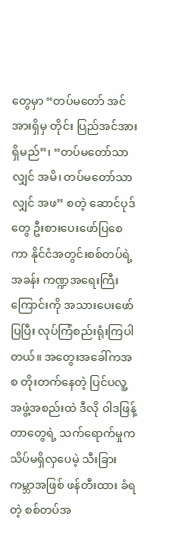တွေမှာ “တပ်မတော် အင်အားရှိမှ တိုင်း ပြည်အင်အားရှိမည်”၊ “တပ်မတော်သာလျှင် အမိ၊ တပ်မတော်သာလျှင် အဖ” စတဲ့ ဆောင်ပုဒ်တွေ ဦးစားပေးဖော်ပြစေကာ နိုင်ငံအတွင်းစစ်တပ်ရဲ့ အခန်း ကဏ္ဍအရေးကြီးကြောင်းကို အသားပေးဖော်ပြပြီး လုပ်ကြံစည်းရုံးကြပါတယ်။ အတွေးအခေါ်ကအစ တိုးတက်နေတဲ့ ပြင်ပလူ့အဖွဲ့အစည်းထဲ ဒီလို ဝါဒဖြန့် တာတွေရဲ့ သက်ရောက်မှုက သိပ်မရှိလှပေမဲ့ သီးခြားကမ္ဘာအဖြစ် ဖန်တီးထား ခံရတဲ့ စစ်တပ်အ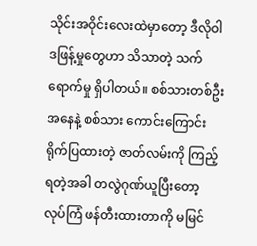သိုင်းအဝိုင်းလေးထဲမှာတော့ ဒီလိုဝါဒဖြန့်မှုတွေဟာ သိသာတဲ့ သက်ရောက်မှု ရှိပါတယ်။ စစ်သားတစ်ဦးအနေနဲ့ စစ်သား ကောင်းကြောင်း ရိုက်ပြထားတဲ့ ဇာတ်လမ်းကို ကြည့်ရတဲ့အခါ တလွဲဂုဏ်ယူပြီးတော့ လုပ်ကြံ ဖန်တီးထားတာကို မမြင်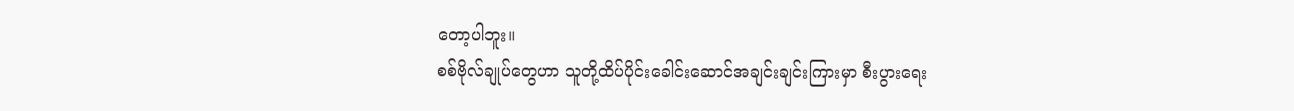တော့ပါဘူး။
စစ်ဗိုလ်ချုပ်တွေဟာ သူတို့ထိပ်ပိုင်းခေါင်းဆောင်အချင်းချင်းကြားမှာ စီးပွားရေး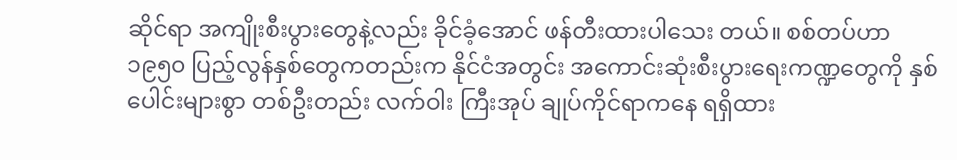ဆိုင်ရာ အကျိုးစီးပွားတွေနဲ့လည်း ခိုင်ခံ့အောင် ဖန်တီးထားပါသေး တယ်။ စစ်တပ်ဟာ ၁၉၅၀ ပြည့်လွန်နှစ်တွေကတည်းက နိုင်ငံအတွင်း အကောင်းဆုံးစီးပွားရေးကဏ္ဍတွေကို နှစ်ပေါင်းများစွာ တစ်ဦးတည်း လက်ဝါး ကြီးအုပ် ချုပ်ကိုင်ရာကနေ ရရှိထား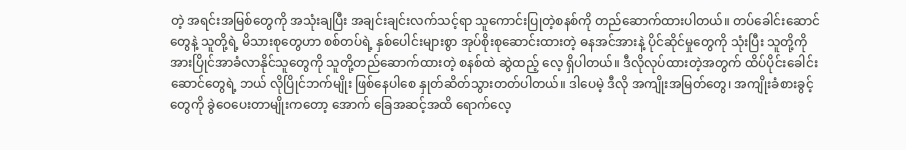တဲ့ အရင်းအမြစ်တွေကို အသုံးချပြီး အချင်းချင်းလက်သင့်ရာ သူကောင်းပြုတဲ့စနစ်ကို တည်ဆောက်ထားပါတယ်။ တပ်ခေါင်းဆောင်တွေနဲ့ သူတို့ရဲ့ မိသားစုတွေဟာ စစ်တပ်ရဲ့ နှစ်ပေါင်းများစွာ အုပ်စိုးစုဆောင်းထားတဲ့ ဓနအင်အားနဲ့ ပိုင်ဆိုင်မှုတွေကို သုံးပြီး သူတို့ကို အားပြိုင်အာခံလာနိုင်သူတွေကို သူတို့တည်ဆောက်ထားတဲ့ စနစ်ထဲ ဆွဲထည့် လေ့ ရှိပါတယ်။ ဒီလိုလုပ်ထားတဲ့အတွက် ထိပ်ပိုင်းခေါင်းဆောင်တွေရဲ့ ဘယ် လိုပြိုင်ဘက်မျိုး ဖြစ်နေပါစေ နှုတ်ဆိတ်သွားတတ်ပါတယ်။ ဒါပေမဲ့ ဒီလို အကျိုးအမြတ်တွေ၊ အကျိုးခံစားခွင့်တွေကို ခွဲဝေပေးတာမျိုးကတော့ အောက် ခြေအဆင့်အထိ ရောက်လေ့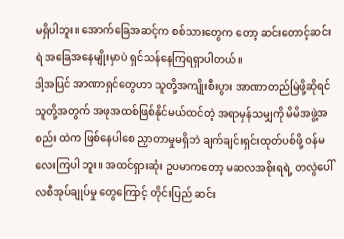မရှိပါဘူး။ အောက်ခြေအဆင့်က စစ်သားတွေက တော့ ဆင်းတောင့်ဆင်းရဲ အခြေအနေမျိုးမှာပဲ ရှင်သန်နေကြရရှာပါတယ်။
ဒါ့အပြင် အာဏာရှင်တွေဟာ သူတို့အကျိုးစီးပွား အာဏာတည်မြဲဖို့ဆိုရင် သူတို့အတွက် အဖုအထစ်ဖြစ်နိုင်မယ်ထင်တဲ့ အရာမှန်သမျှကို မိမိအဖွဲ့အစည်း ထဲက ဖြစ်နေပါစေ ညှာတာမှုမရှိဘဲ ချက်ချင်းရှင်းထုတ်ပစ်ဖို့ ဝန်မလေးကြပါ ဘူး။ အထင်ရှားဆုံး ဥပမာကတော့ မဆလအစိုးရရဲ့ တလွဲပေါ်လစီအုပ်ချုပ်မှု တွေကြောင့် တိုင်းပြည် ဆင်း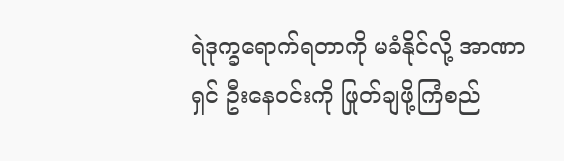ရဲဒုက္ခရောက်ရတာကို မခံနိုင်လို့ အာဏာရှင် ဦးနေဝင်းကို ဖြုတ်ချဖို့ကြံစည်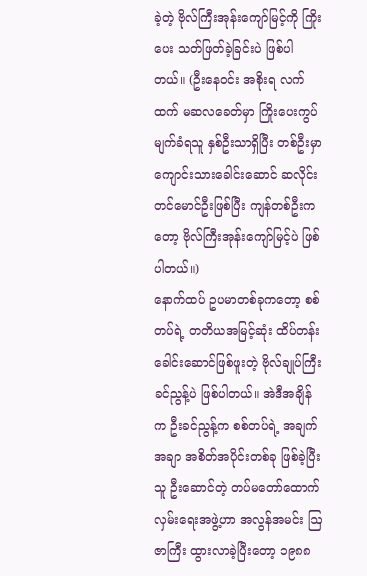ခဲ့တဲ့ ဗိုလ်ကြီးအုန်းကျော်မြင့်ကို ကြိုးပေး သတ်ဖြတ်ခဲ့ခြင်းပဲ ဖြစ်ပါတယ်။ (ဦးနေဝင်း အစိုးရ လက်ထက် မဆလခေတ်မှာ ကြိုးပေးကွပ်မျက်ခံရသူ နှစ်ဦးသာရှိပြီး တစ်ဦးမှာ ကျောင်းသားခေါင်းဆောင် ဆလိုင်းတင်မောင်ဦးဖြစ်ပြီး ကျန်တစ်ဦးကတော့ ဗိုလ်ကြီးအုန်းကျော်မြင့်ပဲ ဖြစ်ပါတယ်။)
နောက်ထပ် ဥပမာတစ်ခုကတော့ စစ်တပ်ရဲ့ တတိယအမြင့်ဆုံး ထိပ်တန်း ခေါင်းဆောင်ဖြစ်ဖူးတဲ့ ဗိုလ်ချုပ်ကြီးခင်ညွန့်ပဲ ဖြစ်ပါတယ်။ အဲဒီအချိန်က ဦးခင်ညွန့်က စစ်တပ်ရဲ့ အချက်အချာ အစိတ်အပိုင်းတစ်ခု ဖြစ်ခဲ့ပြီး သူ ဦးဆောင်တဲ့ တပ်မတော်ထောက်လှမ်းရေးအဖွဲ့ဟာ အလွန်အမင်း ဩဇာကြီး ထွားလာခဲ့ပြီးတော့ ၁၉၈၈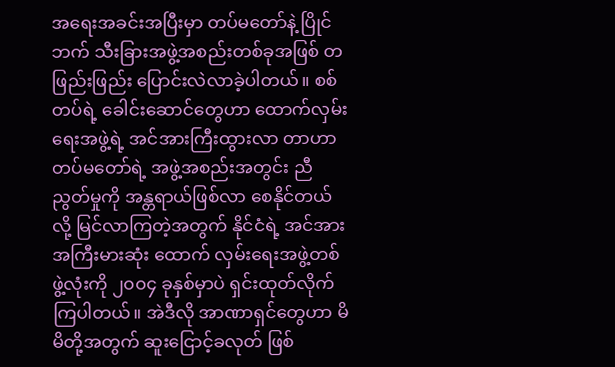အရေးအခင်းအပြီးမှာ တပ်မတော်နဲ့ ပြိုင်ဘက် သီးခြားအဖွဲ့အစည်းတစ်ခုအဖြစ် တဖြည်းဖြည်း ပြောင်းလဲလာခဲ့ပါတယ်။ စစ် တပ်ရဲ့ ခေါင်းဆောင်တွေဟာ ထောက်လှမ်းရေးအဖွဲ့ရဲ့ အင်အားကြီးထွားလာ တာဟာ တပ်မတော်ရဲ့ အဖွဲ့အစည်းအတွင်း ညီညွတ်မှုကို အန္တရာယ်ဖြစ်လာ စေနိုင်တယ်လို့ မြင်လာကြတဲ့အတွက် နိုင်ငံရဲ့ အင်အားအကြီးမားဆုံး ထောက် လှမ်းရေးအဖွဲ့တစ်ဖွဲ့လုံးကို ၂၀၀၄ ခုနှစ်မှာပဲ ရှင်းထုတ်လိုက်ကြပါတယ်။ အဲဒီလို အာဏာရှင်တွေဟာ မိမိတို့အတွက် ဆူးငြောင့်ခလုတ် ဖြစ်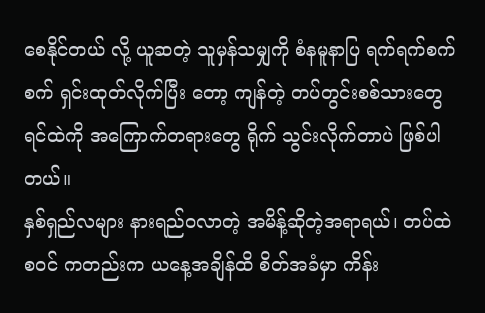စေနိုင်တယ် လို့ ယူဆတဲ့ သူမှန်သမျှကို စံနမူနာပြ ရက်ရက်စက်စက် ရှင်းထုတ်လိုက်ပြီး တော့ ကျန်တဲ့ တပ်တွင်းစစ်သားတွေ ရင်ထဲကို အကြောက်တရားတွေ ရိုက် သွင်းလိုက်တာပဲ ဖြစ်ပါတယ်။
နှစ်ရှည်လများ နားရည်ဝလာတဲ့ အမိန့်ဆိုတဲ့အရာရယ်၊ တပ်ထဲစဝင် ကတည်းက ယနေ့အချိန်ထိ စိတ်အခံမှာ ကိန်း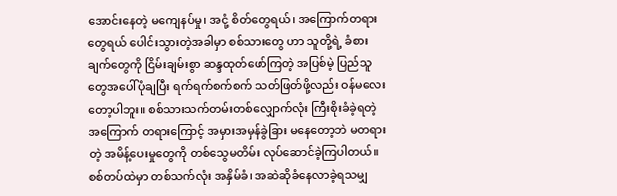အောင်းနေတဲ့ မကျေနပ်မှု၊ အငုံ့ စိတ်တွေရယ်၊ အကြောက်တရားတွေရယ် ပေါင်းသွားတဲ့အခါမှာ စစ်သားတွေ ဟာ သူတို့ရဲ့ ခံစားချက်တွေကို ငြိမ်းချမ်းစွာ ဆန္ဒထုတ်ဖော်ကြတဲ့ အပြစ်မဲ့ ပြည်သူတွေအပေါ်ပုံချပြီး ရက်ရက်စက်စက် သတ်ဖြတ်ဖို့လည်း ဝန်မလေး တော့ပါဘူး။ စစ်သားသက်တမ်းတစ်လျှောက်လုံး ကြီးစိုးခံခဲ့ရတဲ့ အကြောက် တရားကြောင့် အမှားအမှန်ခွဲခြား မနေတော့ဘဲ မတရားတဲ့ အမိန့်ပေးမှုတွေကို တစ်သွေမတိမ်း လုပ်ဆောင်ခဲ့ကြပါတယ်။ စစ်တပ်ထဲမှာ တစ်သက်လုံး အနှိမ်ခံ၊ အဆဲဆိုခံနေလာခဲ့ရသမျှ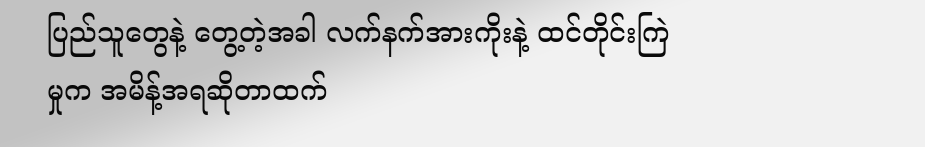ပြည်သူတွေနဲ့ တွေ့တဲ့အခါ လက်နက်အားကိုးနဲ့ ထင်တိုင်းကြဲမှုက အမိန့်အရဆိုတာထက်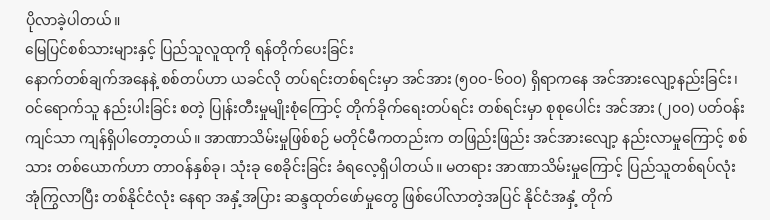ပိုလာခဲ့ပါတယ်။
မြေပြင်စစ်သားများနှင့် ပြည်သူလူထုကို ရန်တိုက်ပေးခြင်း
နောက်တစ်ချက်အနေနဲ့ စစ်တပ်ဟာ ယခင်လို တပ်ရင်းတစ်ရင်းမှာ အင်အား (၅၀၀-၆၀၀) ရှိရာကနေ အင်အားလျော့နည်းခြင်း၊ ဝင်ရောက်သူ နည်းပါးခြင်း စတဲ့ ပြုန်းတီးမှုမျိုးစုံကြောင့် တိုက်ခိုက်ရေးတပ်ရင်း တစ်ရင်းမှာ စုစုပေါင်း အင်အား (၂၀၀) ပတ်ဝန်းကျင်သာ ကျန်ရှိပါတော့တယ်။ အာဏာသိမ်းမှုဖြစ်စဉ် မတိုင်မီကတည်းက တဖြည်းဖြည်း အင်အားလျော့ နည်းလာမှုကြောင့် စစ်သား တစ်ယောက်ဟာ တာဝန်နှစ်ခု၊ သုံးခု စေခိုင်းခြင်း ခံရလေ့ရှိပါတယ်။ မတရား အာဏာသိမ်းမှုကြောင့် ပြည်သူတစ်ရပ်လုံး အုံကြွလာပြီး တစ်နိုင်ငံလုံး နေရာ အနှံ့အပြား ဆန္ဒထုတ်ဖော်မှုတွေ ဖြစ်ပေါ်လာတဲ့အပြင် နိုင်ငံအနှံ့ တိုက်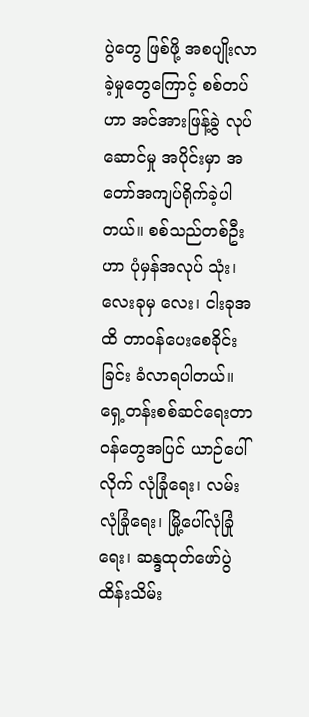ပွဲတွေ ဖြစ်ဖို့ အစပျိုးလာခဲ့မှုတွေကြောင့် စစ်တပ်ဟာ အင်အားဖြန့်ခွဲ လုပ်ဆောင်မှု အပိုင်းမှာ အတော်အကျပ်ရိုက်ခဲ့ပါတယ်။ စစ်သည်တစ်ဦးဟာ ပုံမှန်အလုပ် သုံး၊ လေးခုမှ လေး၊ ငါးခုအထိ တာဝန်ပေးစေခိုင်းခြင်း ခံလာရပါတယ်။
ရှေ့တန်းစစ်ဆင်ရေးတာဝန်တွေအပြင် ယာဉ်ပေါ်လိုက် လုံခြုံရေး၊ လမ်း လုံခြုံရေး၊ မြို့ပေါ်လုံခြုံရေး၊ ဆန္ဒထုတ်ဖော်ပွဲ ထိန်းသိမ်း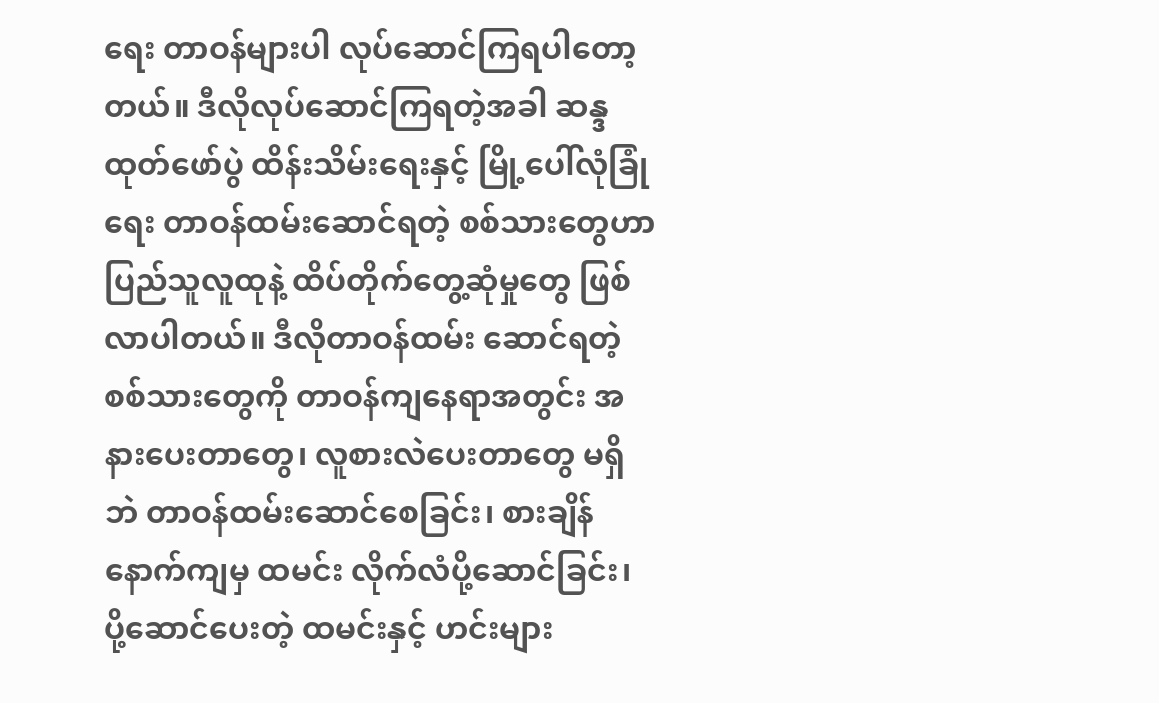ရေး တာဝန်များပါ လုပ်ဆောင်ကြရပါတော့တယ်။ ဒီလိုလုပ်ဆောင်ကြရတဲ့အခါ ဆန္ဒထုတ်ဖော်ပွဲ ထိန်းသိမ်းရေးနှင့် မြို့ပေါ်လုံခြုံရေး တာဝန်ထမ်းဆောင်ရတဲ့ စစ်သားတွေဟာ ပြည်သူလူထုနဲ့ ထိပ်တိုက်တွေ့ဆုံမှုတွေ ဖြစ်လာပါတယ်။ ဒီလိုတာဝန်ထမ်း ဆောင်ရတဲ့ စစ်သားတွေကို တာဝန်ကျနေရာအတွင်း အနားပေးတာတွေ၊ လူစားလဲပေးတာတွေ မရှိဘဲ တာဝန်ထမ်းဆောင်စေခြင်း၊ စားချိန်နောက်ကျမှ ထမင်း လိုက်လံပို့ဆောင်ခြင်း၊ ပို့ဆောင်ပေးတဲ့ ထမင်းနှင့် ဟင်းများ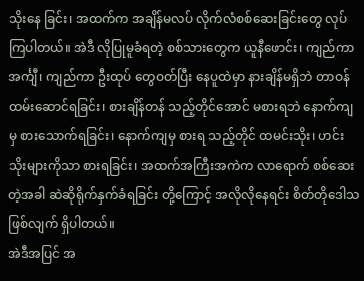သိုးနေ ခြင်း၊ အထက်က အချိန်မလပ် လိုက်လံစစ်ဆေးခြင်းတွေ လုပ်ကြပါတယ်။ အဲဒီ လိုပြုမူခံရတဲ့ စစ်သားတွေက ယူနီဖောင်း၊ ကျည်ကာအင်္ကျီ၊ ကျည်ကာ ဦးထုပ် တွေဝတ်ပြီး နေပူထဲမှာ နားချိန်မရှိဘဲ တာဝန်ထမ်းဆောင်ရခြင်း၊ စားချိန်တန် သည့်တိုင်အောင် မစားရဘဲ နောက်ကျမှ စားသောက်ရခြင်း၊ နောက်ကျမှ စားရ သည့်တိုင် ထမင်းသိုး၊ ဟင်းသိုးများကိုသာ စားရခြင်း၊ အထက်အကြီးအကဲက လာရောက် စစ်ဆေးတဲ့အခါ ဆဲဆိုရိုက်နှက်ခံရခြင်း တို့ကြောင့် အလိုလိုနေရင်း စိတ်တိုဒေါသဖြစ်လျက် ရှိပါတယ်။
အဲဒီအပြင် အ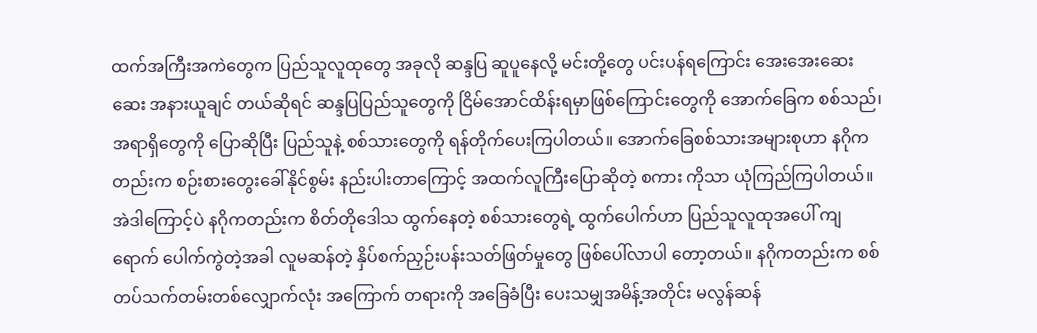ထက်အကြီးအကဲတွေက ပြည်သူလူထုတွေ အခုလို ဆန္ဒပြ ဆူပူနေလို့ မင်းတို့တွေ ပင်းပန်ရကြောင်း အေးအေးဆေးဆေး အနားယူချင် တယ်ဆိုရင် ဆန္ဒပြပြည်သူတွေကို ငြိမ်အောင်ထိန်းရမှာဖြစ်ကြောင်းတွေကို အောက်ခြေက စစ်သည်၊ အရာရှိတွေကို ပြောဆိုပြီး ပြည်သူနဲ့ စစ်သားတွေကို ရန်တိုက်ပေးကြပါတယ်။ အောက်ခြေစစ်သားအများစုဟာ နဂိုကတည်းက စဉ်းစားတွေးခေါ်နိုင်စွမ်း နည်းပါးတာကြောင့် အထက်လူကြီးပြောဆိုတဲ့ စကား ကိုသာ ယုံကြည်ကြပါတယ်။ အဲဒါကြောင့်ပဲ နဂိုကတည်းက စိတ်တိုဒေါသ ထွက်နေတဲ့ စစ်သားတွေရဲ့ ထွက်ပေါက်ဟာ ပြည်သူလူထုအပေါ် ကျရောက် ပေါက်ကွဲတဲ့အခါ လူမဆန်တဲ့ နှိပ်စက်ညှဉ်းပန်းသတ်ဖြတ်မှုတွေ ဖြစ်ပေါ်လာပါ တော့တယ်။ နဂိုကတည်းက စစ်တပ်သက်တမ်းတစ်လျှောက်လုံး အကြောက် တရားကို အခြေခံပြီး ပေးသမျှအမိန့်အတိုင်း မလွန်ဆန်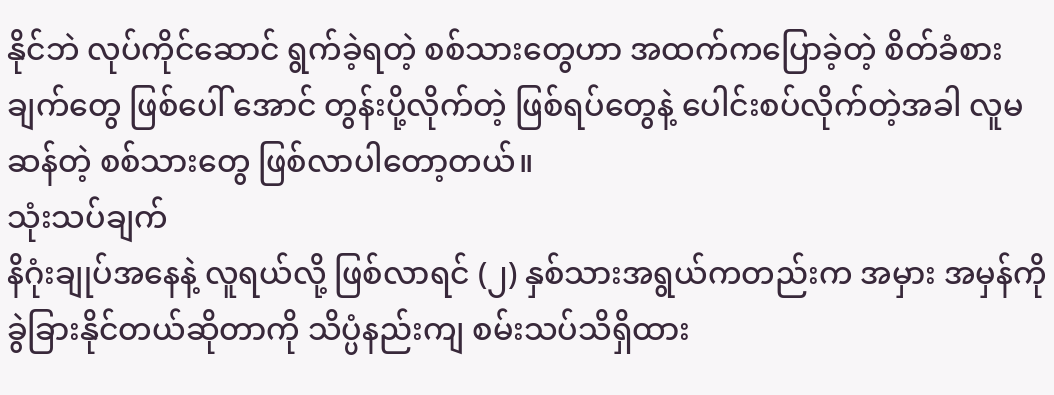နိုင်ဘဲ လုပ်ကိုင်ဆောင် ရွက်ခဲ့ရတဲ့ စစ်သားတွေဟာ အထက်ကပြောခဲ့တဲ့ စိတ်ခံစားချက်တွေ ဖြစ်ပေါ် အောင် တွန်းပို့လိုက်တဲ့ ဖြစ်ရပ်တွေနဲ့ ပေါင်းစပ်လိုက်တဲ့အခါ လူမဆန်တဲ့ စစ်သားတွေ ဖြစ်လာပါတော့တယ်။
သုံးသပ်ချက်
နိဂုံးချုပ်အနေနဲ့ လူရယ်လို့ ဖြစ်လာရင် (၂) နှစ်သားအရွယ်ကတည်းက အမှား အမှန်ကို ခွဲခြားနိုင်တယ်ဆိုတာကို သိပ္ပံနည်းကျ စမ်းသပ်သိရှိထား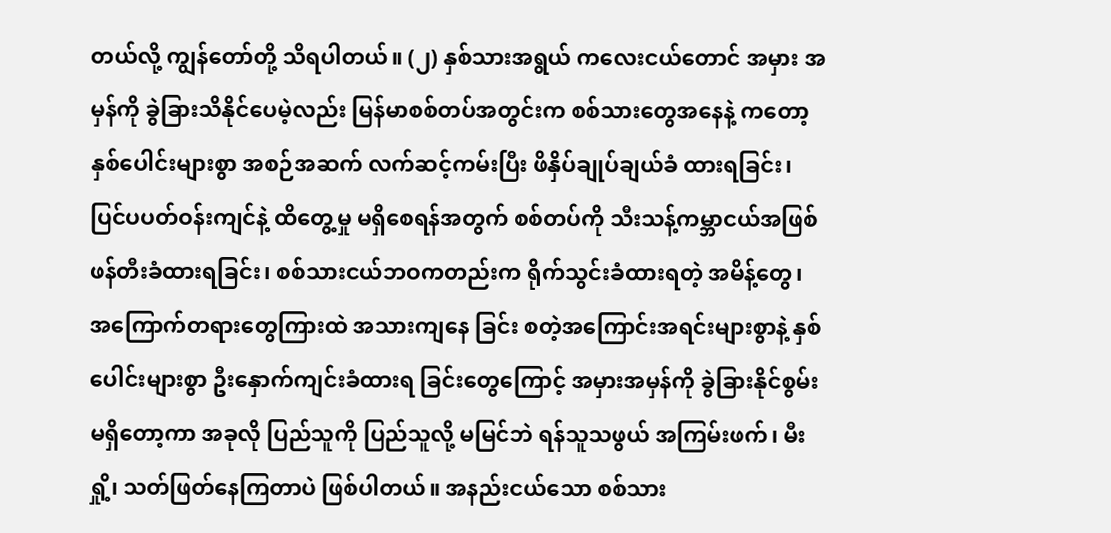တယ်လို့ ကျွန်တော်တို့ သိရပါတယ်။ (၂) နှစ်သားအရွယ် ကလေးငယ်တောင် အမှား အမှန်ကို ခွဲခြားသိနိုင်ပေမဲ့လည်း မြန်မာစစ်တပ်အတွင်းက စစ်သားတွေအနေနဲ့ ကတော့ နှစ်ပေါင်းများစွာ အစဉ်အဆက် လက်ဆင့်ကမ်းပြီး ဖိနှိပ်ချုပ်ချယ်ခံ ထားရခြင်း၊ ပြင်ပပတ်ဝန်းကျင်နဲ့ ထိတွေ့မှု မရှိစေရန်အတွက် စစ်တပ်ကို သီးသန့်ကမ္ဘာငယ်အဖြစ် ဖန်တီးခံထားရခြင်း၊ စစ်သားငယ်ဘဝကတည်းက ရိုက်သွင်းခံထားရတဲ့ အမိန့်တွေ၊ အကြောက်တရားတွေကြားထဲ အသားကျနေ ခြင်း စတဲ့အကြောင်းအရင်းများစွာနဲ့ နှစ်ပေါင်းများစွာ ဦးနှောက်ကျင်းခံထားရ ခြင်းတွေကြောင့် အမှားအမှန်ကို ခွဲခြားနိုင်စွမ်းမရှိတော့ကာ အခုလို ပြည်သူကို ပြည်သူလို့ မမြင်ဘဲ ရန်သူသဖွယ် အကြမ်းဖက်၊ မီးရှို့၊ သတ်ဖြတ်နေကြတာပဲ ဖြစ်ပါတယ်။ အနည်းငယ်သော စစ်သား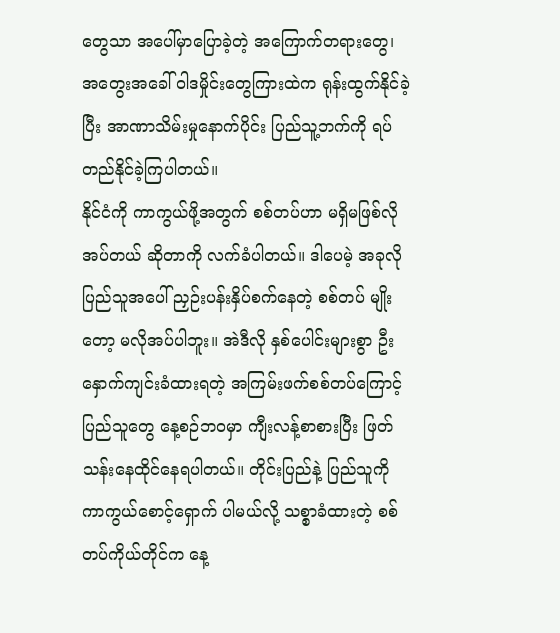တွေသာ အပေါ်မှာပြောခဲ့တဲ့ အကြောက်တရားတွေ၊ အတွေးအခေါ် ဝါဒမှိုင်းတွေကြားထဲက ရုန်းထွက်နိုင်ခဲ့ ပြီး အာဏာသိမ်းမှုနောက်ပိုင်း ပြည်သူ့ဘက်ကို ရပ်တည်နိုင်ခဲ့ကြပါတယ်။
နိုင်ငံကို ကာကွယ်ဖို့အတွက် စစ်တပ်ဟာ မရှိမဖြစ်လိုအပ်တယ် ဆိုတာကို လက်ခံပါတယ်။ ဒါပေမဲ့ အခုလိုပြည်သူအပေါ် ညှဉ်းပန်းနှိပ်စက်နေတဲ့ စစ်တပ် မျိုးတော့ မလိုအပ်ပါဘူး။ အဲဒီလို နှစ်ပေါင်းများစွာ ဦးနှောက်ကျင်းခံထားရတဲ့ အကြမ်းဖက်စစ်တပ်ကြောင့် ပြည်သူတွေ နေ့စဉ်ဘဝမှာ ကျီးလန့်စာစားပြီး ဖြတ်သန်းနေထိုင်နေရပါတယ်။ တိုင်းပြည်နဲ့ ပြည်သူကို ကာကွယ်စောင့်ရှောက် ပါမယ်လို့ သစ္စာခံထားတဲ့ စစ်တပ်ကိုယ်တိုင်က နေ့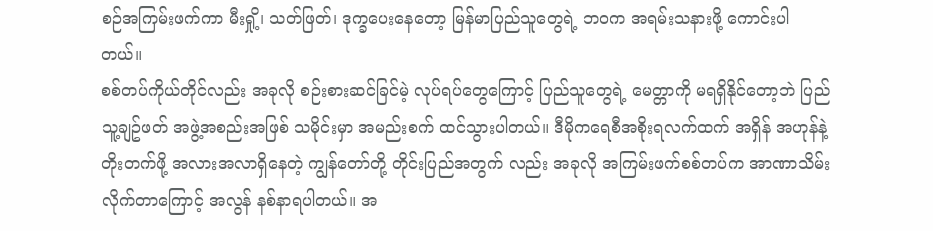စဉ်အကြမ်းဖက်ကာ မီးရှို့၊ သတ်ဖြတ်၊ ဒုက္ခပေးနေတော့ မြန်မာပြည်သူတွေရဲ့ ဘဝက အရမ်းသနားဖို့ ကောင်းပါတယ်။
စစ်တပ်ကိုယ်တိုင်လည်း အခုလို စဉ်းစားဆင်ခြင်မဲ့ လုပ်ရပ်တွေကြောင့် ပြည်သူတွေရဲ့ မေတ္တာကို မရရှိနိုင်တော့ဘဲ ပြည်သူ့ချဥ်ဖတ် အဖွဲ့အစည်းအဖြစ် သမိုင်းမှာ အမည်းစက် ထင်သွားပါတယ်။ ဒီမိုကရေစီအစိုးရလက်ထက် အရှိန် အဟုန်နဲ့ တိုးတက်ဖို့ အလားအလာရှိနေတဲ့ ကျွန်တော်တို့ တိုင်းပြည်အတွက် လည်း အခုလို အကြမ်းဖက်စစ်တပ်က အာဏာသိမ်းလိုက်တာကြောင့် အလွန် နစ်နာရပါတယ်။ အ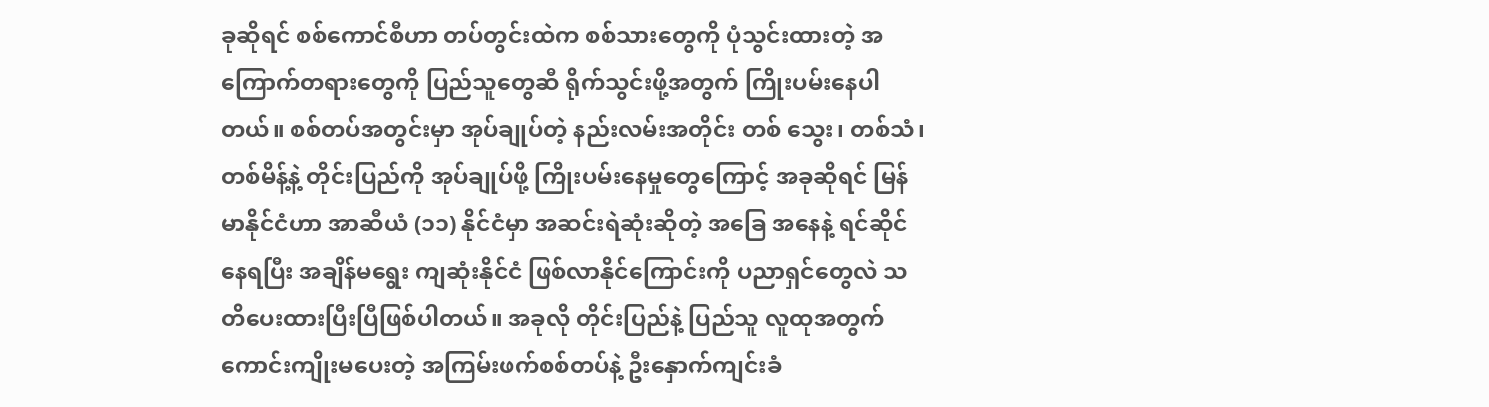ခုဆိုရင် စစ်ကောင်စီဟာ တပ်တွင်းထဲက စစ်သားတွေကို ပုံသွင်းထားတဲ့ အကြောက်တရားတွေကို ပြည်သူတွေဆီ ရိုက်သွင်းဖို့အတွက် ကြိုးပမ်းနေပါတယ်။ စစ်တပ်အတွင်းမှာ အုပ်ချုပ်တဲ့ နည်းလမ်းအတိုင်း တစ် သွေး၊ တစ်သံ၊ တစ်မိန့်နဲ့ တိုင်းပြည်ကို အုပ်ချုပ်ဖို့ ကြိုးပမ်းနေမှုတွေကြောင့် အခုဆိုရင် မြန်မာနိုင်ငံဟာ အာဆီယံ (၁၁) နိုင်ငံမှာ အဆင်းရဲဆုံးဆိုတဲ့ အခြေ အနေနဲ့ ရင်ဆိုင်နေရပြီး အချိန်မရွေး ကျဆုံးနိုင်ငံ ဖြစ်လာနိုင်ကြောင်းကို ပညာရှင်တွေလဲ သတိပေးထားပြီးပြီဖြစ်ပါတယ်။ အခုလို တိုင်းပြည်နဲ့ ပြည်သူ လူထုအတွက် ကောင်းကျိုးမပေးတဲ့ အကြမ်းဖက်စစ်တပ်နဲ့ ဦးနှောက်ကျင်းခံ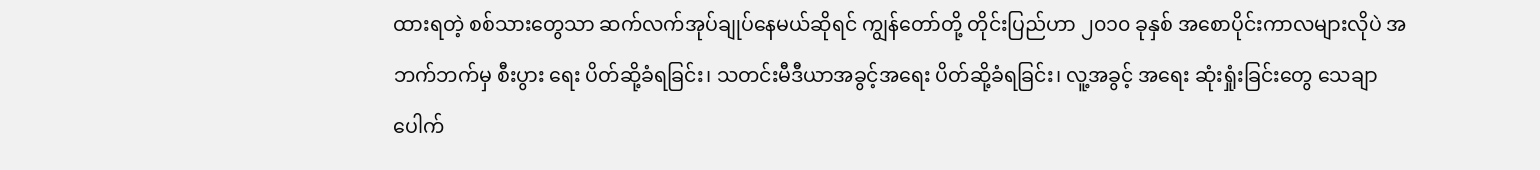ထားရတဲ့ စစ်သားတွေသာ ဆက်လက်အုပ်ချုပ်နေမယ်ဆိုရင် ကျွန်တော်တို့ တိုင်းပြည်ဟာ ၂၀၁၀ ခုနှစ် အစောပိုင်းကာလများလိုပဲ အဘက်ဘက်မှ စီးပွား ရေး ပိတ်ဆို့ခံရခြင်း၊ သတင်းမီဒီယာအခွင့်အရေး ပိတ်ဆို့ခံရခြင်း၊ လူ့အခွင့် အရေး ဆုံးရှုံးခြင်းတွေ သေချာပေါက်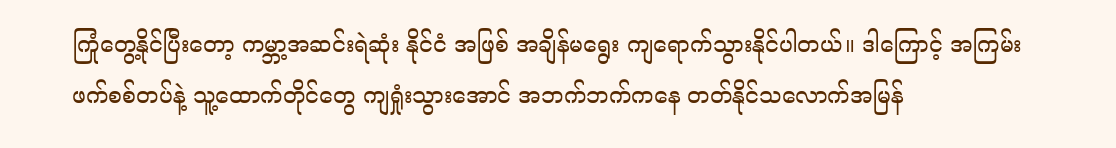ကြုံတွေ့နိုင်ပြီးတော့ ကမ္ဘာ့အဆင်းရဲဆုံး နိုင်ငံ အဖြစ် အချိန်မရွေး ကျရောက်သွားနိုင်ပါတယ်။ ဒါကြောင့် အကြမ်းဖက်စစ်တပ်နဲ့ သူ့ထောက်တိုင်တွေ ကျရှုံးသွားအောင် အဘက်ဘက်ကနေ တတ်နိုင်သလောက်အမြန်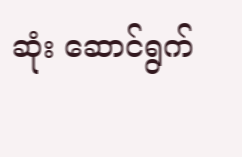ဆုံး ဆောင်ရွက်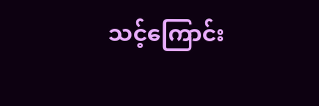သင့်ကြောင်း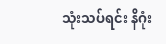သုံးသပ်ရင်း နိဂုံး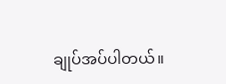ချုပ်အပ်ပါတယ်။